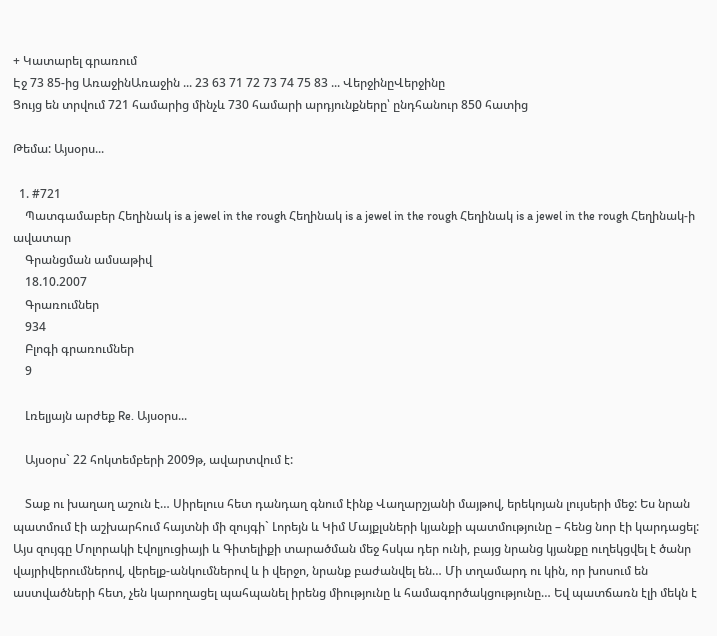+ Կատարել գրառում
Էջ 73 85-ից ԱռաջինԱռաջին ... 23 63 71 72 73 74 75 83 ... ՎերջինըՎերջինը
Ցույց են տրվում 721 համարից մինչև 730 համարի արդյունքները՝ ընդհանուր 850 հատից

Թեմա: Այսօրս...

  1. #721
    Պատգամաբեր Հեղինակ is a jewel in the rough Հեղինակ is a jewel in the rough Հեղինակ is a jewel in the rough Հեղինակ-ի ավատար
    Գրանցման ամսաթիվ
    18.10.2007
    Գրառումներ
    934
    Բլոգի գրառումներ
    9

    Լռելյայն արժեք Re. Այսօրս...

    Այսօրս` 22 հոկտեմբերի 2009թ, ավարտվում է:

    Տաք ու խաղաղ աշուն է… Սիրելուս հետ դանդաղ գնում էինք Վաղարշյանի մայթով, երեկոյան լույսերի մեջ: Ես նրան պատմում էի աշխարհում հայտնի մի զույգի` Լորեյն և Կիմ Մայքլսների կյանքի պատմությունը – հենց նոր էի կարդացել: Այս զույգը Մոլորակի էվոլյուցիայի և Գիտելիքի տարածման մեջ հսկա դեր ունի, բայց նրանց կյանքը ուղեկցվել է ծանր վայրիվերումներով, վերելք-անկումներով և ի վերջո, նրանք բաժանվել են… Մի տղամարդ ու կին, որ խոսում են աստվածների հետ, չեն կարողացել պահպանել իրենց միությունը և համագործակցությունը… Եվ պատճառն էլի մեկն է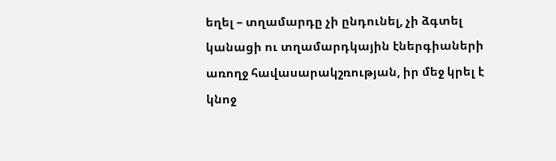եղել – տղամարդը չի ընդունել, չի ձգտել կանացի ու տղամարդկային էներգիաների առողջ հավասարակշռության, իր մեջ կրել է կնոջ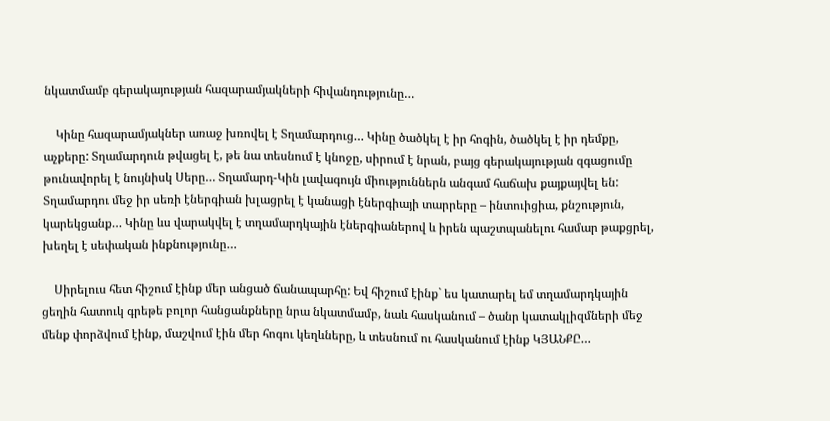նկատմամբ գերակայության հազարամյակների հիվանդությունը…

    Կինը հազարամյակներ առաջ խռովել է Տղամարդուց… Կինը ծածկել է իր հոգին, ծածկել է իր դեմքը, աչքերը: Տղամարդուն թվացել է, թե նա տեսնում է կնոջը, սիրում է նրան, բայց գերակայության զգացումը թունավորել է նույնիսկ Սերը… Տղամարդ-Կին լավագույն միություններն անգամ հաճախ քայքայվել են: Տղամարդու մեջ իր սեռի էներգիան խլացրել է կանացի էներգիայի տարրերը – ինտուիցիա, քնշություն, կարեկցանք… Կինը ևս վարակվել է տղամարդկային էներգիաներով և իրեն պաշտպանելու համար թաքցրել, խեղել է սեփական ինքնությունը…

    Սիրելուս հետ հիշում էինք մեր անցած ճանապարհը: Եվ հիշում էինք` ես կատարել եմ տղամարդկային ցեղին հատուկ գրեթե բոլոր հանցանքները նրա նկատմամբ, նաև հասկանում – ծանր կատակլիզմների մեջ մենք փորձվում էինք, մաշվում էին մեր հոգու կեղևները, և տեսնում ու հասկանում էինք ԿՅԱՆՔԸ…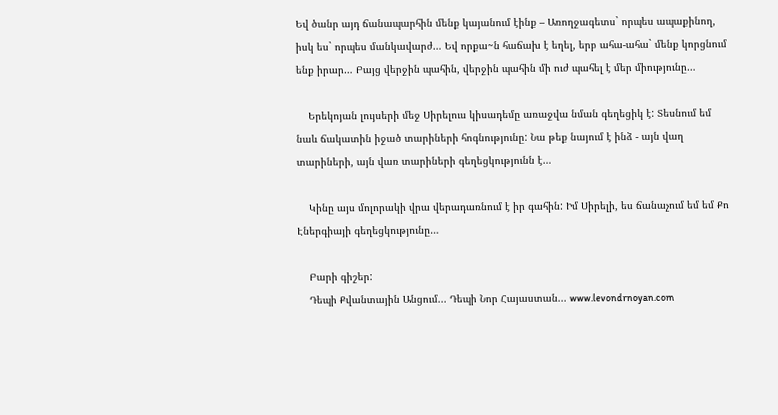Եվ ծանր այդ ճանապարհին մենք կայանում էինք – Առողջագետս` որպես ապաքինող, իսկ ես` որպես մանկավարժ… Եվ որքա~ն հաճախ է եղել, երբ ահա-ահա` մենք կորցնում ենք իրար… Բայց վերջին պահին, վերջին պահին մի ուժ պահել է մեր միությունը…

    Երեկոյան լույսերի մեջ Սիրելուս կիսադեմը առաջվա նման գեղեցիկ է: Տեսնում եմ նաև ճակատին իջած տարիների հոգնությունը: Նա թեք նայում է ինձ - այն վաղ տարիների, այն վառ տարիների գեղեցկությունն է…

    Կինը այս մոլորակի վրա վերադառնում է իր գահին: Իմ Սիրելի, ես ճանաչում եմ եմ Քո Էներգիայի գեղեցկությունը…

    Բարի գիշեր:
    Դեպի Քվանտային Անցում... Դեպի Նոր Հայաստան... www.levondrnoyan.com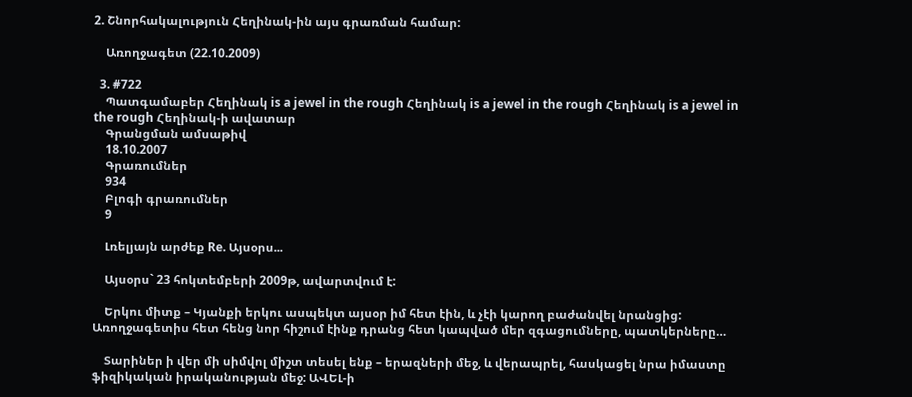2. Շնորհակալություն Հեղինակ-ին այս գրառման համար:

    Առողջագետ (22.10.2009)

  3. #722
    Պատգամաբեր Հեղինակ is a jewel in the rough Հեղինակ is a jewel in the rough Հեղինակ is a jewel in the rough Հեղինակ-ի ավատար
    Գրանցման ամսաթիվ
    18.10.2007
    Գրառումներ
    934
    Բլոգի գրառումներ
    9

    Լռելյայն արժեք Re. Այսօրս...

    Այսօրս` 23 հոկտեմբերի 2009թ, ավարտվում է:

    Երկու միտք – Կյանքի երկու ասպեկտ այսօր իմ հետ էին, և չէի կարող բաժանվել նրանցից: Առողջագետիս հետ հենց նոր հիշում էինք դրանց հետ կապված մեր զգացումները, պատկերները…

    Տարիներ ի վեր մի սիմվոլ միշտ տեսել ենք – երազների մեջ, և վերապրել, հասկացել նրա իմաստը ֆիզիկական իրականության մեջ: ԱՎԵԼ-ի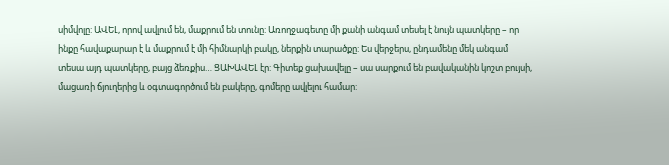սիմվոլը: ԱՎԵԼ, որով ավլում են, մաքրում են տունը: Առողջագետը մի քանի անգամ տեսել է նույն պատկերը – որ ինքը հավաքարար է և մաքրում է մի հիմնարկի բակը, ներքին տարածքը: Ես վերջերս, ընդամենը մեկ անգամ տեսա այդ պատկերը, բայց ձեռքիս… ՑԱԽԱՎԵԼ էր: Գիտեք ցախավելը – սա սարքում են բավականին կոշտ բույսի, մացառի ճյուղերից և օգտագործում են բակերը, գոմերը ավլելու համար: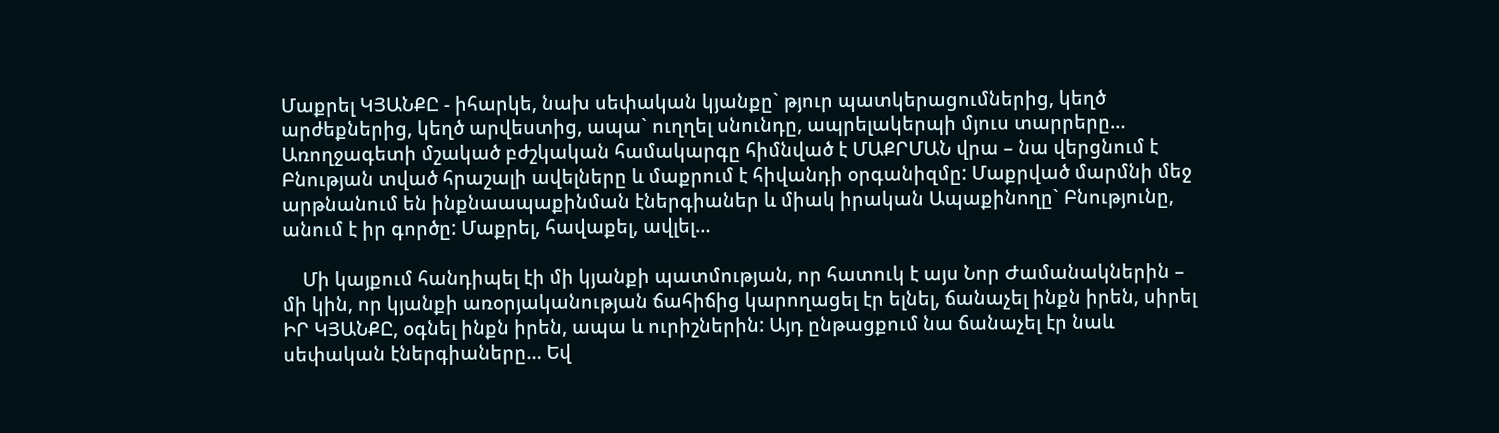Մաքրել ԿՅԱՆՔԸ - իհարկե, նախ սեփական կյանքը` թյուր պատկերացումներից, կեղծ արժեքներից, կեղծ արվեստից, ապա` ուղղել սնունդը, ապրելակերպի մյուս տարրերը… Առողջագետի մշակած բժշկական համակարգը հիմնված է ՄԱՔՐՄԱՆ վրա – նա վերցնում է Բնության տված հրաշալի ավելները և մաքրում է հիվանդի օրգանիզմը: Մաքրված մարմնի մեջ արթնանում են ինքնաապաքինման էներգիաներ և միակ իրական Ապաքինողը` Բնությունը, անում է իր գործը: Մաքրել, հավաքել, ավլել…

    Մի կայքում հանդիպել էի մի կյանքի պատմության, որ հատուկ է այս Նոր Ժամանակներին – մի կին, որ կյանքի առօրյականության ճահիճից կարողացել էր ելնել, ճանաչել ինքն իրեն, սիրել ԻՐ ԿՅԱՆՔԸ, օգնել ինքն իրեն, ապա և ուրիշներին: Այդ ընթացքում նա ճանաչել էր նաև սեփական էներգիաները… Եվ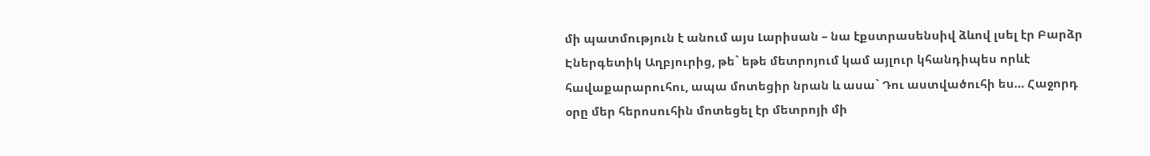մի պատմություն է անում այս Լարիսան – նա էքստրասենսիվ ձևով լսել էր Բարձր Էներգետիկ Աղբյուրից, թե` եթե մետրոյում կամ այլուր կհանդիպես որևէ հավաքարարուհու, ապա մոտեցիր նրան և ասա` Դու աստվածուհի ես… Հաջորդ օրը մեր հերոսուհին մոտեցել էր մետրոյի մի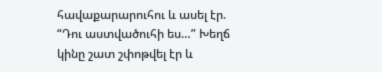հավաքարարուհու և ասել էր. “Դու աստվածուհի ես…” Խեղճ կինը շատ շփոթվել էր և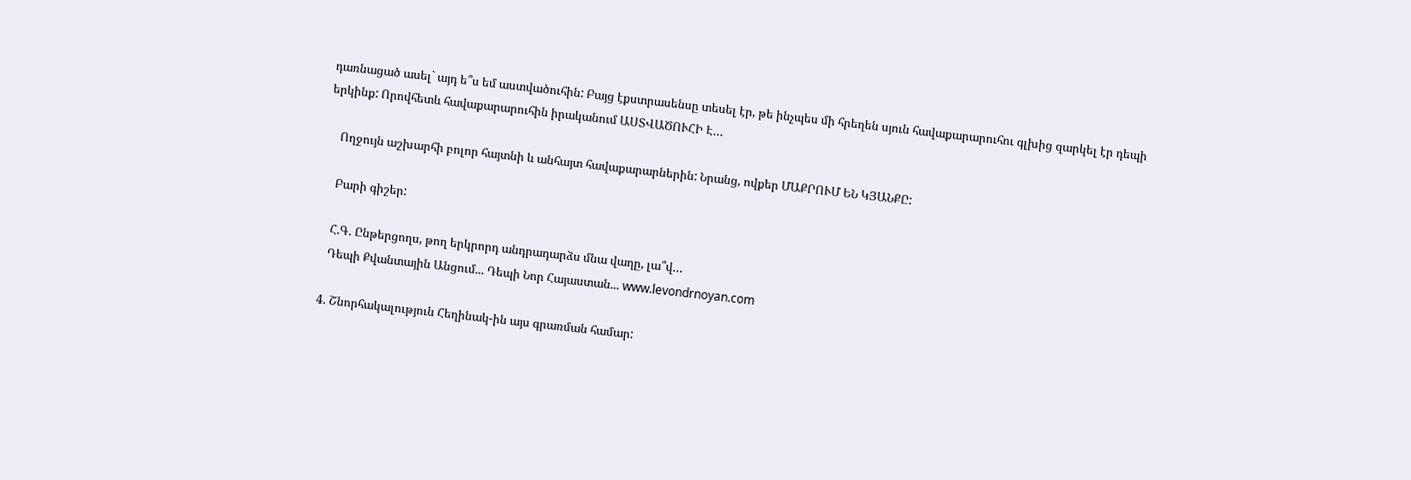դառնացած ասել` այդ ե՞ս եմ աստվածուհին: Բայց էքստրասենսը տեսել էր, թե ինչպես մի հրեղեն սյուն հավաքարարուհու գլխից զարկել էր դեպի երկինք: Որովհետև հավաքարարուհին իրականում ԱՍՏՎԱԾՈՒՀԻ Է…

    Ողջույն աշխարհի բոլոր հայտնի և անհայտ հավաքարարներին: Նրանց, ովքեր ՄԱՔՐՈՒՄ ԵՆ ԿՅԱՆՔԸ:

    Բարի գիշեր:

    Հ.Գ. Ընթերցողս, թող երկրորդ անդրադարձս մնա վաղը, լա՞վ…
    Դեպի Քվանտային Անցում... Դեպի Նոր Հայաստան... www.levondrnoyan.com

  4. Շնորհակալություն Հեղինակ-ին այս գրառման համար: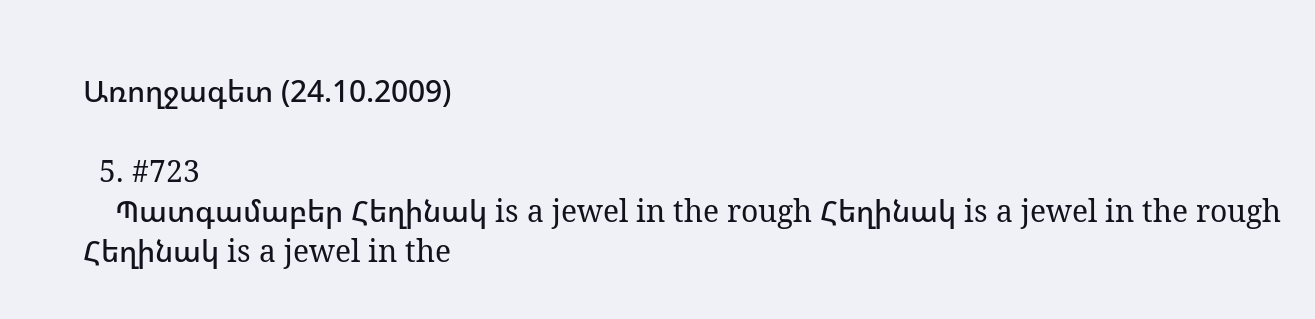Առողջագետ (24.10.2009)

  5. #723
    Պատգամաբեր Հեղինակ is a jewel in the rough Հեղինակ is a jewel in the rough Հեղինակ is a jewel in the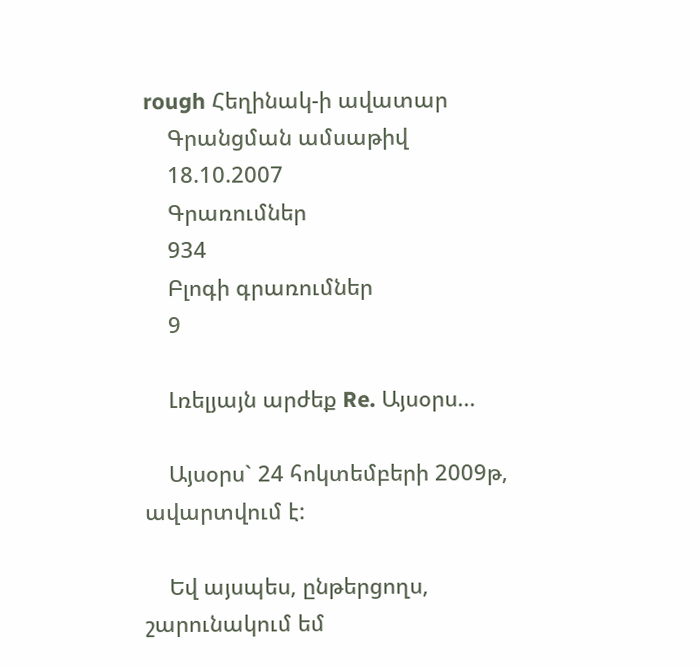rough Հեղինակ-ի ավատար
    Գրանցման ամսաթիվ
    18.10.2007
    Գրառումներ
    934
    Բլոգի գրառումներ
    9

    Լռելյայն արժեք Re. Այսօրս...

    Այսօրս` 24 հոկտեմբերի 2009թ, ավարտվում է:

    Եվ այսպես, ընթերցողս, շարունակում եմ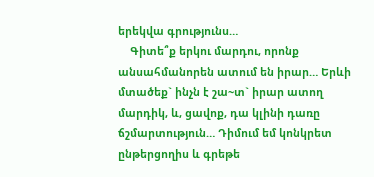երեկվա գրությունս…
    Գիտե՞ք երկու մարդու, որոնք անսահմանորեն ատում են իրար… Երևի մտածեք` ինչն է շա~տ` իրար ատող մարդիկ, և, ցավոք, դա կլինի դառը ճշմարտություն… Դիմում եմ կոնկրետ ընթերցողիս և գրեթե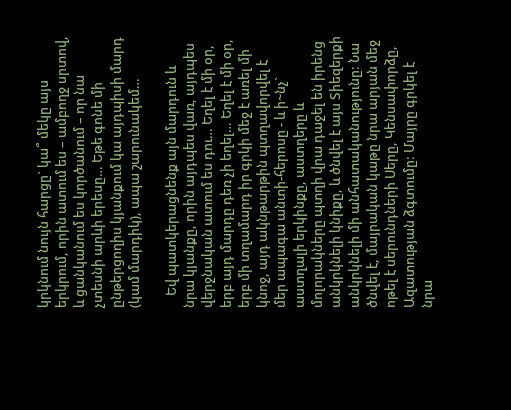կրկնում նույն հարցը` կա՞ մեկը այս երկրում, որին ատում ես – ամբողջ սրտով, և ցանկանում ես կործանում – որ նա չտեսնի արևի երեսը… Եթե գոնե մի ընթերցողիս կյանքում կա այդպիսի մարդ (կամ մարդիկ), ապա շարունակեմ…

    Եվ պատկերացնենք այն մարդուն և նրա կյանքը, որին այդպես վառ, այդպես վերջնական ատում ես դու… Եղել է մի օր, երբ այդ մարդը դեռ չի եղել… Եղել է մի օր, երբ մի տղամարդ իր գրկի մեջ է առել մի կնոջ, այդ ակնթարթին պտղավորվել է մեր ապագա անտի-հերոսը - և ի~նչ` աստղալի երկինքը, աստղերը և մոլորակները պտղի վրա դաջել են իրենց անկրկնելի կնիքը, և ծնվել է այս Տիեզերքի անկրկնելի մի անհատականությունը: Նա ծնվել է, մայրական կաթը նրա արյան մեջ ոթել է սերունդների Սերը, Կենսափորձը, Ազատության ձգտումը: Մայրը գրկել է նրա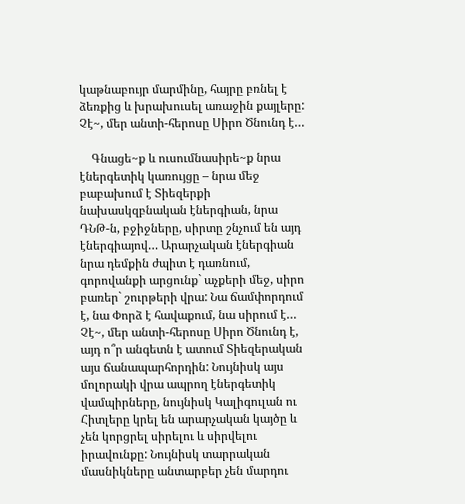կաթնաբույր մարմինը, հայրը բռնել է ձեռքից և խրախուսել առաջին քայլերը: Չէ~, մեր անտի-հերոսը Սիրո Ծնունդ է…

    Գնացե~ք և ուսումնասիրե~ք նրա էներգետիկ կառույցը – նրա մեջ բաբախում է Տիեզերքի նախասկզբնական էներգիան, նրա ԴՆԹ-ն, բջիջները, սիրտը շնչում են այդ էներգիայով… Արարչական էներգիան նրա դեմքին ժպիտ է դառնում, գորովանքի արցունք` աչքերի մեջ, սիրո բառեր` շուրթերի վրա: Նա ճամփորդում է, նա Փորձ է հավաքում, նա սիրում է… Չէ~, մեր անտի-հերոսը Սիրո Ծնունդ է, այդ ո՞ր անգետն է ատում Տիեզերական այս ճանապարհորդին: Նույնիսկ այս մոլորակի վրա ապրող էներգետիկ վամպիրները, նույնիսկ Կալիգուլան ու Հիտլերը կրել են արարչական կայծը և չեն կորցրել սիրելու և սիրվելու իրավունքը: Նույնիսկ տարրական մասնիկները անտարբեր չեն մարդու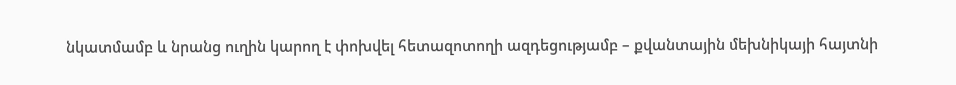նկատմամբ և նրանց ուղին կարող է փոխվել հետազոտողի ազդեցությամբ – քվանտային մեխնիկայի հայտնի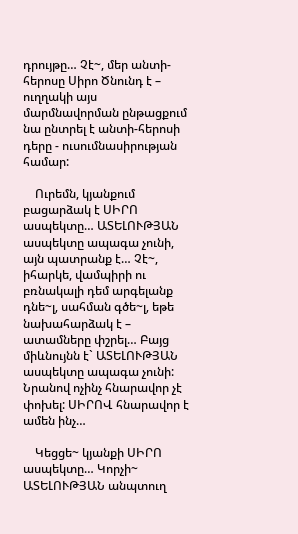դրույթը… Չէ~, մեր անտի-հերոսը Սիրո Ծնունդ է – ուղղակի այս մարմնավորման ընթացքում նա ընտրել է անտի-հերոսի դերը - ուսումնասիրության համար:

    Ուրեմն, կյանքում բացարձակ է ՍԻՐՈ ասպեկտը… ԱՏԵԼՈՒԹՅԱՆ ասպեկտը ապագա չունի, այն պատրանք է… Չէ~, իհարկե, վամպիրի ու բռնակալի դեմ արգելանք դնե~լ, սահման գծե~լ, եթե նախահարձակ է – ատամները փշրել… Բայց միևնույնն է` ԱՏԵԼՈՒԹՅԱՆ ասպեկտը ապագա չունի: Նրանով ոչինչ հնարավոր չէ փոխել: ՍԻՐՈՎ հնարավոր է ամեն ինչ…

    Կեցցե~ կյանքի ՍԻՐՈ ասպեկտը… Կորչի~ ԱՏԵԼՈՒԹՅԱՆ անպտուղ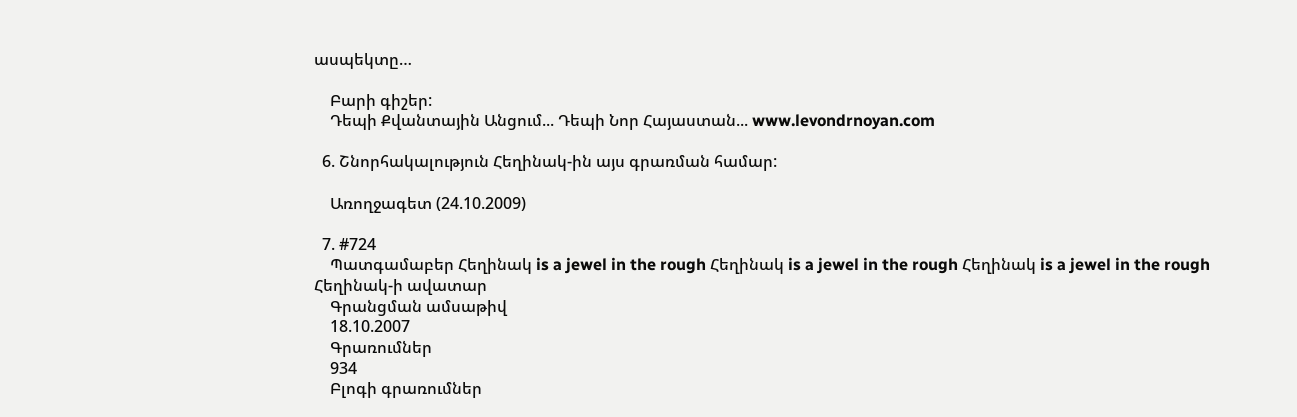ասպեկտը…

    Բարի գիշեր:
    Դեպի Քվանտային Անցում... Դեպի Նոր Հայաստան... www.levondrnoyan.com

  6. Շնորհակալություն Հեղինակ-ին այս գրառման համար:

    Առողջագետ (24.10.2009)

  7. #724
    Պատգամաբեր Հեղինակ is a jewel in the rough Հեղինակ is a jewel in the rough Հեղինակ is a jewel in the rough Հեղինակ-ի ավատար
    Գրանցման ամսաթիվ
    18.10.2007
    Գրառումներ
    934
    Բլոգի գրառումներ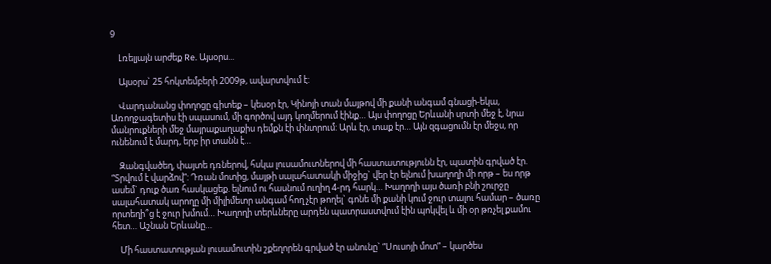9

    Լռելյայն արժեք Re. Այսօրս...

    Այսօրս` 25 հոկտեմբերի 2009թ, ավարտվում է:

    Վարդանանց փողոցը գիտեք – կեսօր էր, Կինոյի տան մայթով մի քանի անգամ գնացի-եկա, Առողջագետիս էի սպասում, մի գործով այդ կողմերում էինք… Այս փողոցը Երևանի սրտի մեջ է, նրա մանրուքների մեջ մայրաքաղաքիս դեմքն էի փնտրում: Արև էր, տաք էր… Այն զգացումն էր մեջս, որ ունենում է մարդ, երբ իր տանն է…

    Զանգվածեղ, փայտե դռներով, հսկա լուսամուտներով մի հաստատությունն էր, պատին գրված էր. “Տրվում է վարձով”: Դռան մոտից, մայթի սալահատակի միջից` վեր էր ելնում խաղողի մի որթ – ես որթ ասեմ` դուք ծառ հասկացեք. ելնում ու հասնում ուղիղ 4-րդ հարկ… Խաղողի այս ծառի բնի շուրջը սալահատակ արողը մի միլիմետր անգամ հող չէր թողել` գոնե մի քանի կում ջուր տալու համար – ծառը որտեղի՞ց է ջուր խմում… Խաղողի տերևները արդեն պատրաստվում էին պոկվել և մի օր թռչել քամու հետ… Աշնան Երևանը…

    Մի հաստատության լուսամուտին շքեղորեն գրված էր անունը` “Սուսոյի մոտ” – կարծես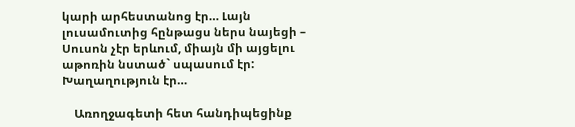կարի արհեստանոց էր… Լայն լուսամուտից հընթացս ներս նայեցի – Սուսոն չէր երևում, միայն մի այցելու աթոռին նստած` սպասում էր: Խաղաղություն էր…

    Առողջագետի հետ հանդիպեցինք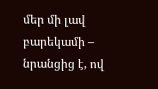մեր մի լավ բարեկամի – նրանցից է, ով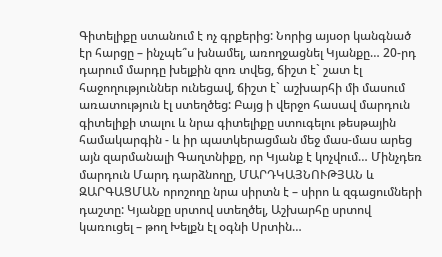Գիտելիքը ստանում է ոչ գրքերից: Նորից այսօր կանգնած էր հարցը – ինչպե՞ս խնամել, առողջացնել Կյանքը… 20-րդ դարում մարդը խելքին զոռ տվեց, ճիշտ է` շատ էլ հաջողություններ ունեցավ, ճիշտ է` աշխարհի մի մասում առատություն էլ ստեղծեց: Բայց ի վերջո հասավ մարդուն գիտելիքի տալու և նրա գիտելիքը ստուգելու թեսթային համակարգին - և իր պատկերացման մեջ մաս-մաս արեց այն զարմանալի Գաղտնիքը, որ Կյանք է կոչվում… Մինչդեռ մարդուն Մարդ դարձնողը, ՄԱՐԴԿԱՅՆՈՒԹՅԱՆ և ԶԱՐԳԱՑՄԱՆ որոշողը նրա սիրտն է – սիրո և զգացումների դաշտը: Կյանքը սրտով ստեղծել, Աշխարհը սրտով կառուցել – թող Խելքն էլ օգնի Սրտին…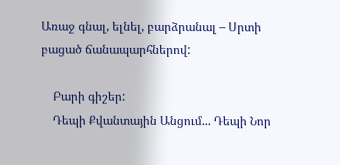Առաջ գնալ, ելնել, բարձրանալ – Սրտի բացած ճանապարհներով:

    Բարի գիշեր:
    Դեպի Քվանտային Անցում... Դեպի Նոր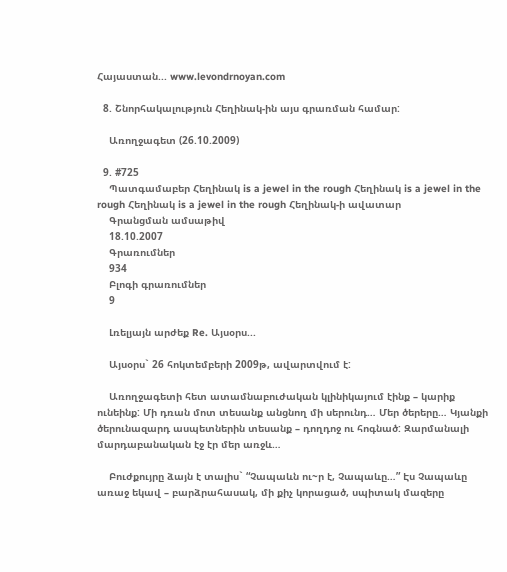Հայաստան... www.levondrnoyan.com

  8. Շնորհակալություն Հեղինակ-ին այս գրառման համար:

    Առողջագետ (26.10.2009)

  9. #725
    Պատգամաբեր Հեղինակ is a jewel in the rough Հեղինակ is a jewel in the rough Հեղինակ is a jewel in the rough Հեղինակ-ի ավատար
    Գրանցման ամսաթիվ
    18.10.2007
    Գրառումներ
    934
    Բլոգի գրառումներ
    9

    Լռելյայն արժեք Re. Այսօրս...

    Այսօրս` 26 հոկտեմբերի 2009թ, ավարտվում է:

    Առողջագետի հետ ատամնաբուժական կլինիկայում էինք – կարիք ունեինք: Մի դռան մոտ տեսանք անցնող մի սերունդ… Մեր ծերերը… Կյանքի ծերունազարդ ասպետներին տեսանք – դողդոջ ու հոգնած: Զարմանալի մարդաբանական էջ էր մեր առջև…

    Բուժքույրը ձայն է տալիս` “Չապաևն ու~ր է, Չապաևը…” Էս Չապաևը առաջ եկավ – բարձրահասակ, մի քիչ կորացած, սպիտակ մազերը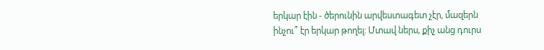երկար էին - ծերունին արվեստագետ չէր, մազերն ինչու՞ էր երկար թողել: Մտավ ներս, քիչ անց դուրս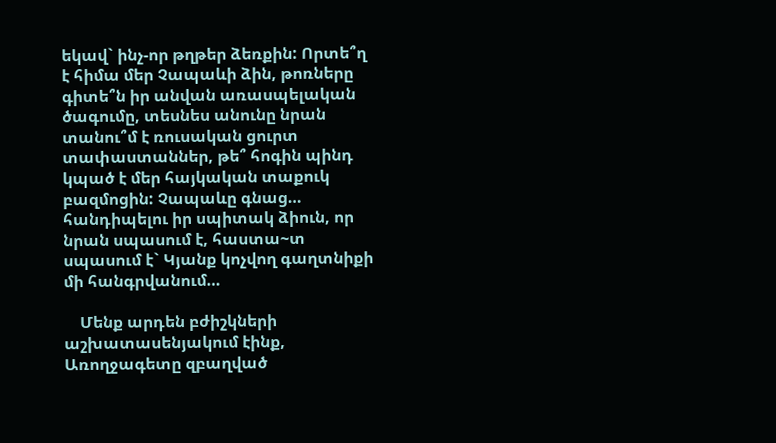եկավ` ինչ-որ թղթեր ձեռքին: Որտե՞ղ է հիմա մեր Չապաևի ձին, թոռները գիտե՞ն իր անվան առասպելական ծագումը, տեսնես անունը նրան տանու՞մ է ռուսական ցուրտ տափաստաններ, թե՞ հոգին պինդ կպած է մեր հայկական տաքուկ բազմոցին: Չապաևը գնաց… հանդիպելու իր սպիտակ ձիուն, որ նրան սպասում է, հաստա~տ սպասում է` Կյանք կոչվող գաղտնիքի մի հանգրվանում…

    Մենք արդեն բժիշկների աշխատասենյակում էինք, Առողջագետը զբաղված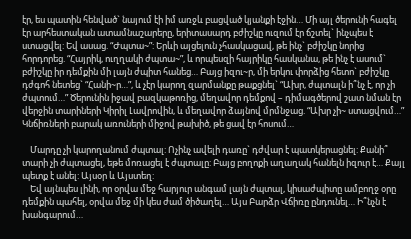էր, ես պատին հենված` նայում էի իմ առջև բացված կյանքի էջին… Մի այլ ծերունի հագել էր արհեստական ատամնաշարերը, երիտասարդ բժիշկը ուզում էր ճշտել` ինչպես է ստացվել: Եվ ասաց. “Ժպտա~”: Երևի այցելուն չհասկացավ, թե ինչ` բժիշկը նորից հորդորեց. “Հայրիկ, ուղղակի ժպտա~”, և որպեսզի հայրիկը հասկանա, թե ինչ է ասում` բժիշկը իր դեմքին մի լայն ժպիտ հանեց… Բայց իզու~ր, մի երկու փորձից հետո` բժիշկը դժգոհ նետեց` “Հանի~ր…”, և չէր կարող զարմանքը թաքցնել` “Ախր, ժպտալն ի՞նչ է, որ չի ժպտում…” Ծերունին իջավ բազկաթոռից, մեղավոր դեմքով – դիմագծերով շատ նման էր վերջին տարիների Կիրիլ Լավրովին, և մեղավոր ձայնով մրմնջաց. “Ախր չի~ ստացվում…” Կնճիռների բարակ առուների միջով թախիծ, թե ցավ էր հոսում…

    Մարդը չի կարողանում ժպտալ: Ոչինչ ավելի դառը` դժվար է պատկերացնել: Քանի՞ տարի չի ժպտացել, եթե մոռացել է ժպտալը: Բայց բողոքի աղաղակ հանելն իզուր է… Քայլ պետք է անել: Այսօր և Այստեղ:
    Եվ այնպես լինի, որ օրվա մեջ հարյուր անգամ լայն ժպտալ, կիսաժպիտը ամբողջ օրը դեմքին պահել, օրվա մեջ մի կես ժամ ծիծաղել… Այս Բարձր Վճիռը ընդունել… Ի՞նչն է խանգարում…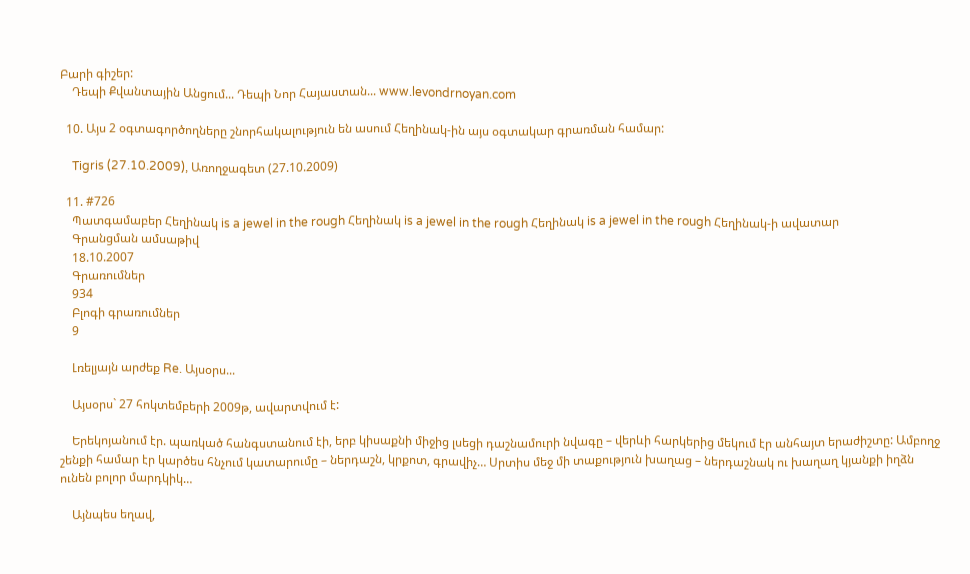Բարի գիշեր:
    Դեպի Քվանտային Անցում... Դեպի Նոր Հայաստան... www.levondrnoyan.com

  10. Այս 2 օգտագործողները շնորհակալություն են ասում Հեղինակ-ին այս օգտակար գրառման համար:

    Tigris (27.10.2009), Առողջագետ (27.10.2009)

  11. #726
    Պատգամաբեր Հեղինակ is a jewel in the rough Հեղինակ is a jewel in the rough Հեղինակ is a jewel in the rough Հեղինակ-ի ավատար
    Գրանցման ամսաթիվ
    18.10.2007
    Գրառումներ
    934
    Բլոգի գրառումներ
    9

    Լռելյայն արժեք Re. Այսօրս...

    Այսօրս` 27 հոկտեմբերի 2009թ, ավարտվում է:

    Երեկոյանում էր. պառկած հանգստանում էի, երբ կիսաքնի միջից լսեցի դաշնամուրի նվագը – վերևի հարկերից մեկում էր անհայտ երաժիշտը: Ամբողջ շենքի համար էր կարծես հնչում կատարումը – ներդաշն, կրքոտ, գրավիչ… Սրտիս մեջ մի տաքություն խաղաց – ներդաշնակ ու խաղաղ կյանքի իղձն ունեն բոլոր մարդկիկ…

    Այնպես եղավ,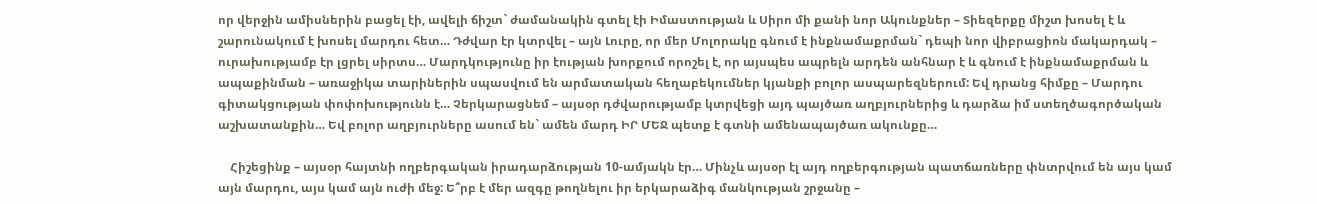որ վերջին ամիսներին բացել էի, ավելի ճիշտ` ժամանակին գտել էի Իմաստության և Սիրո մի քանի նոր Ակունքներ – Տիեզերքը միշտ խոսել է և շարունակում է խոսել մարդու հետ… Դժվար էր կտրվել – այն Լուրը, որ մեր Մոլորակը գնում է ինքնամաքրման` դեպի նոր վիբրացիոն մակարդակ – ուրախությամբ էր լցրել սիրտս… Մարդկությունը իր էության խորքում որոշել է, որ այսպես ապրելն արդեն անհնար է և գնում է ինքնամաքրման և ապաքինման – առաջիկա տարիներին սպասվում են արմատական հեղաբեկումներ կյանքի բոլոր ասպարեզներում: Եվ դրանց հիմքը – Մարդու գիտակցության փոփոխությունն է… Չերկարացնեմ – այսօր դժվարությամբ կտրվեցի այդ պայծառ աղբյուրներից և դարձա իմ ստեղծագործական աշխատանքին… Եվ բոլոր աղբյուրները ասում են` ամեն մարդ ԻՐ ՄԵՋ պետք է գտնի ամենապայծառ ակունքը…

    Հիշեցինք – այսօր հայտնի ողբերգական իրադարձության 10-ամյակն էր… Մինչև այսօր էլ այդ ողբերգության պատճառները փնտրվում են այս կամ այն մարդու, այս կամ այն ուժի մեջ: Ե՞րբ է մեր ազգը թողնելու իր երկարաձիգ մանկության շրջանը –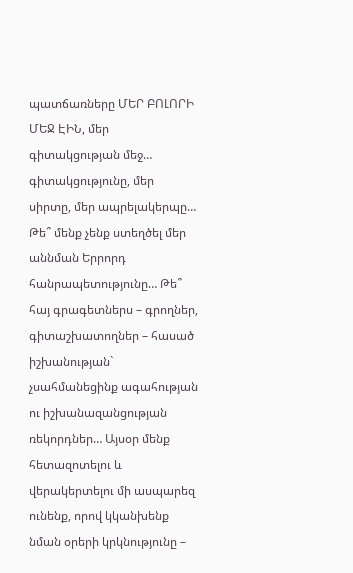պատճառները ՄԵՐ ԲՈԼՈՐԻ ՄԵՋ ԷԻՆ, մեր գիտակցության մեջ… գիտակցությունը, մեր սիրտը, մեր ապրելակերպը… Թե՞ մենք չենք ստեղծել մեր աննման Երրորդ հանրապետությունը… Թե՞ հայ գրագետներս – գրողներ, գիտաշխատողներ – հասած իշխանության` չսահմանեցինք ագահության ու իշխանազանցության ռեկորդներ… Այսօր մենք հետազոտելու և վերակերտելու մի ասպարեզ ունենք, որով կկանխենք նման օրերի կրկնությունը –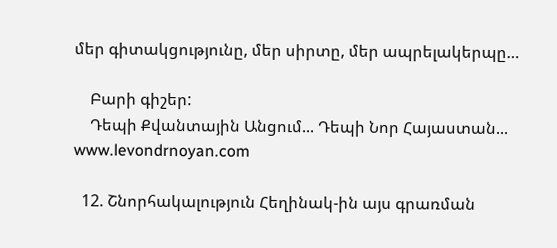մեր գիտակցությունը, մեր սիրտը, մեր ապրելակերպը…

    Բարի գիշեր:
    Դեպի Քվանտային Անցում... Դեպի Նոր Հայաստան... www.levondrnoyan.com

  12. Շնորհակալություն Հեղինակ-ին այս գրառման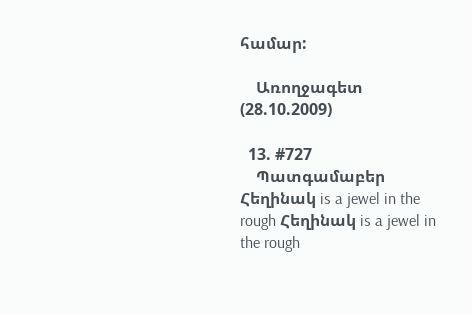համար:

    Առողջագետ (28.10.2009)

  13. #727
    Պատգամաբեր Հեղինակ is a jewel in the rough Հեղինակ is a jewel in the rough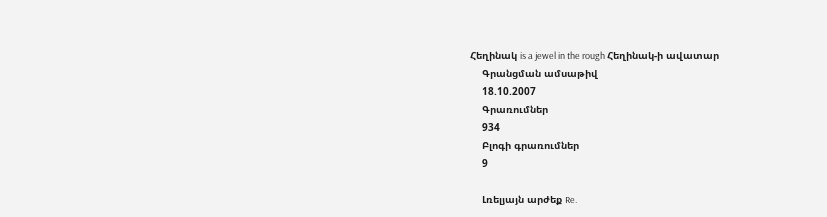Հեղինակ is a jewel in the rough Հեղինակ-ի ավատար
    Գրանցման ամսաթիվ
    18.10.2007
    Գրառումներ
    934
    Բլոգի գրառումներ
    9

    Լռելյայն արժեք Re.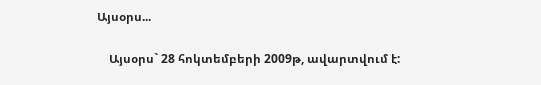Այսօրս...

    Այսօրս` 28 հոկտեմբերի 2009թ, ավարտվում է: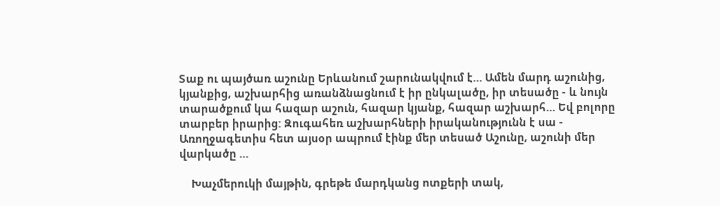Տաք ու պայծառ աշունը Երևանում շարունակվում է… Ամեն մարդ աշունից, կյանքից, աշխարհից առանձնացնում է իր ընկալածը, իր տեսածը - և նույն տարածքում կա հազար աշուն, հազար կյանք, հազար աշխարհ… Եվ բոլորը տարբեր իրարից: Զուգահեռ աշխարհների իրականությունն է սա - Առողջագետիս հետ այսօր ապրում էինք մեր տեսած Աշունը, աշունի մեր վարկածը …

    Խաչմերուկի մայթին, գրեթե մարդկանց ոտքերի տակ,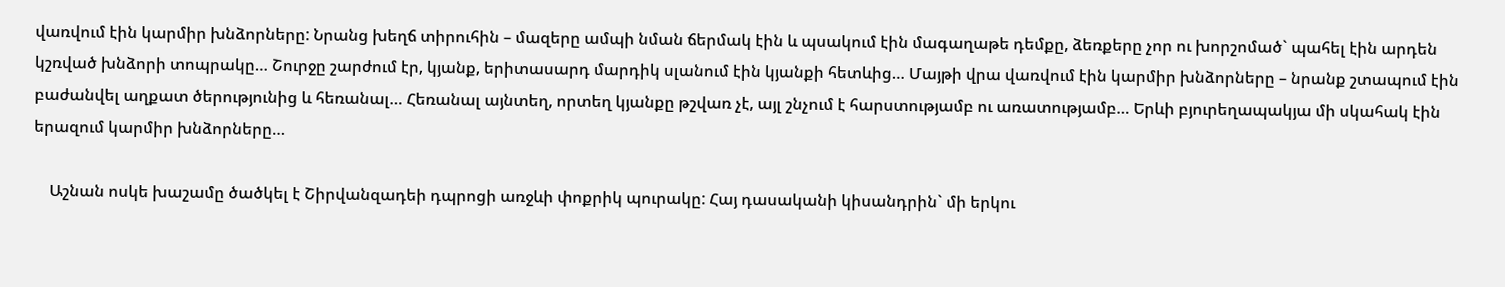վառվում էին կարմիր խնձորները: Նրանց խեղճ տիրուհին – մազերը ամպի նման ճերմակ էին և պսակում էին մագաղաթե դեմքը, ձեռքերը չոր ու խորշոմած` պահել էին արդեն կշռված խնձորի տոպրակը… Շուրջը շարժում էր, կյանք, երիտասարդ մարդիկ սլանում էին կյանքի հետևից… Մայթի վրա վառվում էին կարմիր խնձորները – նրանք շտապում էին բաժանվել աղքատ ծերությունից և հեռանալ… Հեռանալ այնտեղ, որտեղ կյանքը թշվառ չէ, այլ շնչում է հարստությամբ ու առատությամբ… Երևի բյուրեղապակյա մի սկահակ էին երազում կարմիր խնձորները…

    Աշնան ոսկե խաշամը ծածկել է Շիրվանզադեի դպրոցի առջևի փոքրիկ պուրակը: Հայ դասականի կիսանդրին` մի երկու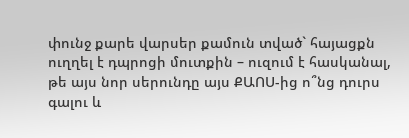փունջ քարե վարսեր քամուն տված` հայացքն ուղղել է դպրոցի մուտքին – ուզում է հասկանալ, թե այս նոր սերունդը այս ՔԱՈՍ-ից ո՞նց դուրս գալու և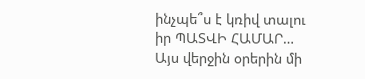ինչպե՞ս է կռիվ տալու իր ՊԱՏՎԻ ՀԱՄԱՐ… Այս վերջին օրերին մի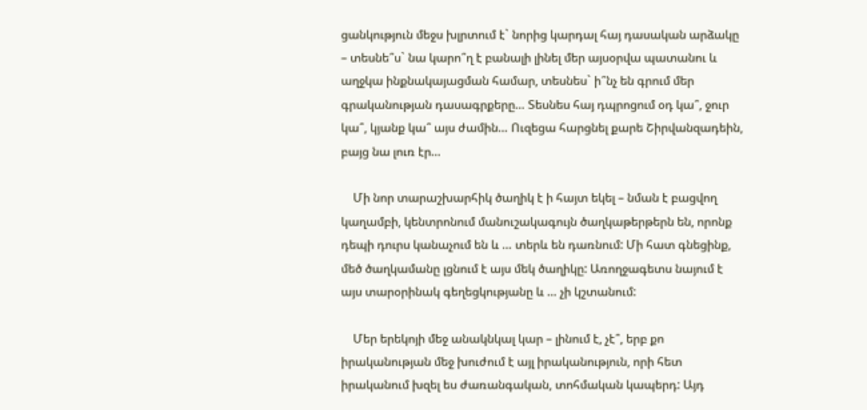ցանկություն մեջս խլրտում է` նորից կարդալ հայ դասական արձակը – տեսնե՞ս` նա կարո՞ղ է բանալի լինել մեր այսօրվա պատանու և աղջկա ինքնակայացման համար, տեսնես` ի՞նչ են գրում մեր գրականության դասագրքերը… Տեսնես հայ դպրոցում օդ կա՞, ջուր կա՞, կյանք կա՞ այս ժամին… Ուզեցա հարցնել քարե Շիրվանզադեին, բայց նա լուռ էր…

    Մի նոր տարաշխարհիկ ծաղիկ է ի հայտ եկել – նման է բացվող կաղամբի, կենտրոնում մանուշակագույն ծաղկաթերթերն են, որոնք դեպի դուրս կանաչում են և … տերև են դառնում: Մի հատ գնեցինք, մեծ ծաղկամանը լցնում է այս մեկ ծաղիկը: Առողջագետս նայում է այս տարօրինակ գեղեցկությանը և … չի կշտանում:

    Մեր երեկոյի մեջ անակնկալ կար – լինում է, չէ՞, երբ քո իրականության մեջ խուժում է այլ իրականություն, որի հետ իրականում խզել ես ժառանգական, տոհմական կապերդ: Այդ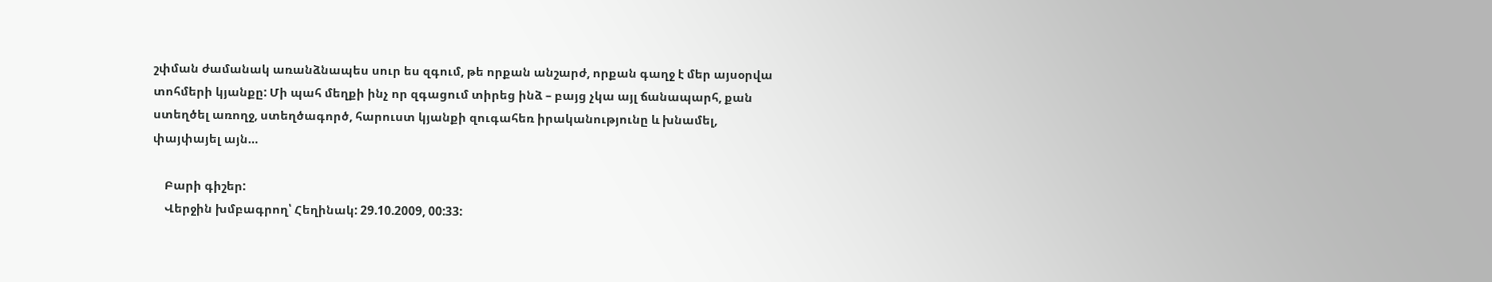շփման ժամանակ առանձնապես սուր ես զգում, թե որքան անշարժ, որքան գաղջ է մեր այսօրվա տոհմերի կյանքը: Մի պահ մեղքի ինչ որ զգացում տիրեց ինձ – բայց չկա այլ ճանապարհ, քան ստեղծել առողջ, ստեղծագործ, հարուստ կյանքի զուգահեռ իրականությունը և խնամել, փայփայել այն…

    Բարի գիշեր:
    Վերջին խմբագրող՝ Հեղինակ: 29.10.2009, 00:33: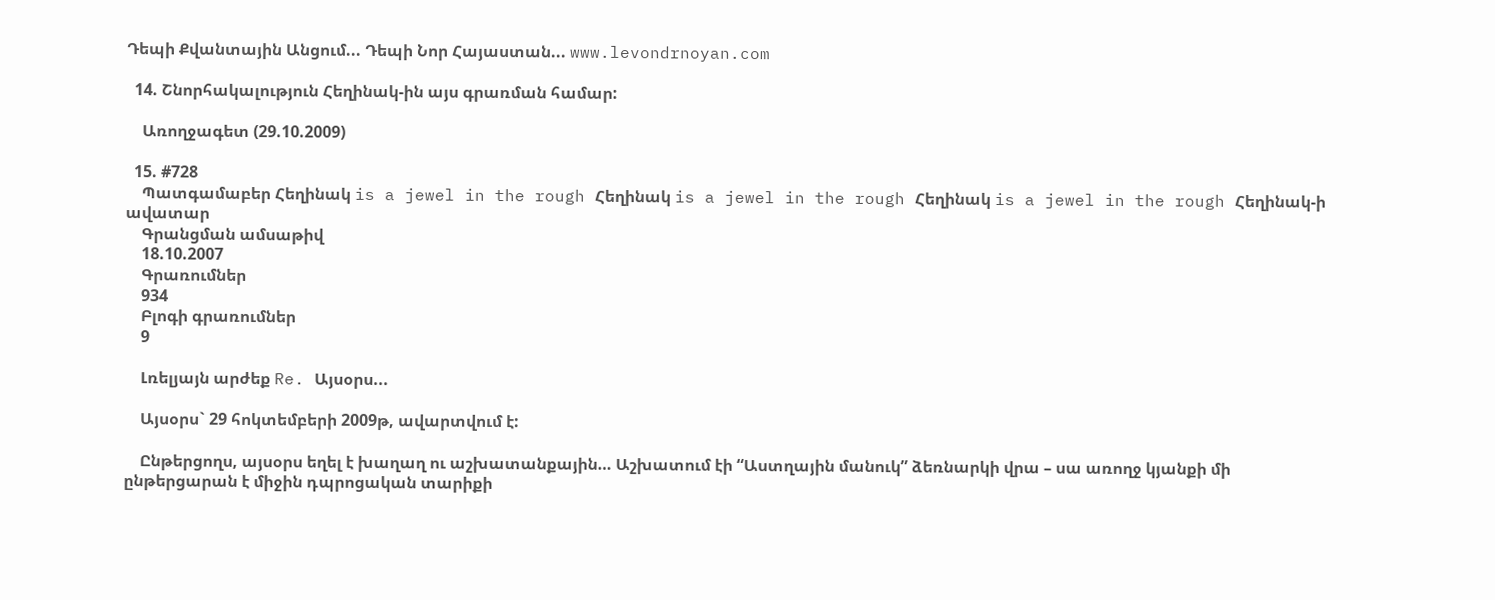Դեպի Քվանտային Անցում... Դեպի Նոր Հայաստան... www.levondrnoyan.com

  14. Շնորհակալություն Հեղինակ-ին այս գրառման համար:

    Առողջագետ (29.10.2009)

  15. #728
    Պատգամաբեր Հեղինակ is a jewel in the rough Հեղինակ is a jewel in the rough Հեղինակ is a jewel in the rough Հեղինակ-ի ավատար
    Գրանցման ամսաթիվ
    18.10.2007
    Գրառումներ
    934
    Բլոգի գրառումներ
    9

    Լռելյայն արժեք Re. Այսօրս...

    Այսօրս` 29 հոկտեմբերի 2009թ, ավարտվում է:

    Ընթերցողս, այսօրս եղել է խաղաղ ու աշխատանքային… Աշխատում էի “Աստղային մանուկ” ձեռնարկի վրա – սա առողջ կյանքի մի ընթերցարան է միջին դպրոցական տարիքի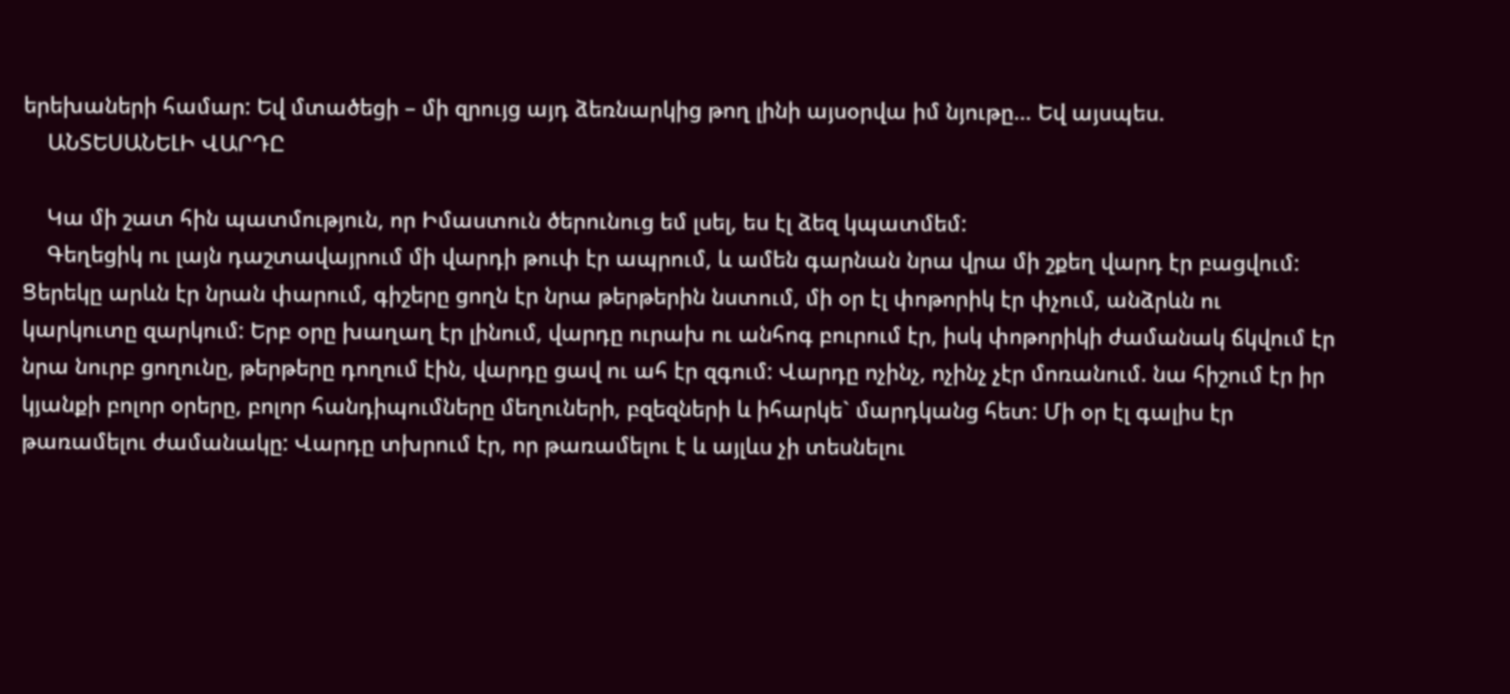երեխաների համար: Եվ մտածեցի – մի զրույց այդ ձեռնարկից թող լինի այսօրվա իմ նյութը… Եվ այսպես.
    ԱՆՏԵՍԱՆԵԼԻ ՎԱՐԴԸ

    Կա մի շատ հին պատմություն, որ Իմաստուն ծերունուց եմ լսել, ես էլ ձեզ կպատմեմ:
    Գեղեցիկ ու լայն դաշտավայրում մի վարդի թուփ էր ապրում, և ամեն գարնան նրա վրա մի շքեղ վարդ էր բացվում: Ցերեկը արևն էր նրան փարում, գիշերը ցողն էր նրա թերթերին նստում, մի օր էլ փոթորիկ էր փչում, անձրևն ու կարկուտը զարկում: Երբ օրը խաղաղ էր լինում, վարդը ուրախ ու անհոգ բուրում էր, իսկ փոթորիկի ժամանակ ճկվում էր նրա նուրբ ցողունը, թերթերը դողում էին, վարդը ցավ ու ահ էր զգում: Վարդը ոչինչ, ոչինչ չէր մոռանում. նա հիշում էր իր կյանքի բոլոր օրերը, բոլոր հանդիպումները մեղուների, բզեզների և իհարկե` մարդկանց հետ: Մի օր էլ գալիս էր թառամելու ժամանակը: Վարդը տխրում էր, որ թառամելու է և այլևս չի տեսնելու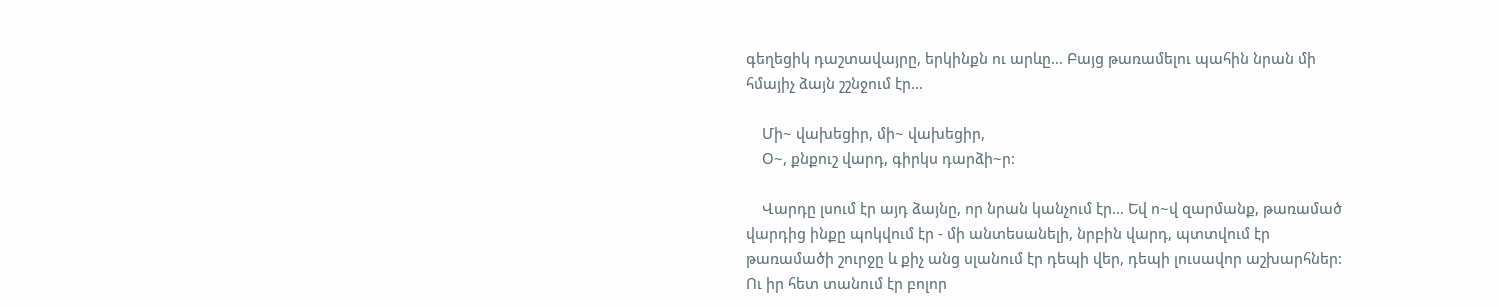գեղեցիկ դաշտավայրը, երկինքն ու արևը… Բայց թառամելու պահին նրան մի հմայիչ ձայն շշնջում էր…

    Մի~ վախեցիր, մի~ վախեցիր,
    Օ~, քնքուշ վարդ, գիրկս դարձի~ր:

    Վարդը լսում էր այդ ձայնը, որ նրան կանչում էր… Եվ ո~վ զարմանք, թառամած վարդից ինքը պոկվում էր - մի անտեսանելի, նրբին վարդ, պտտվում էր թառամածի շուրջը և քիչ անց սլանում էր դեպի վեր, դեպի լուսավոր աշխարհներ: Ու իր հետ տանում էր բոլոր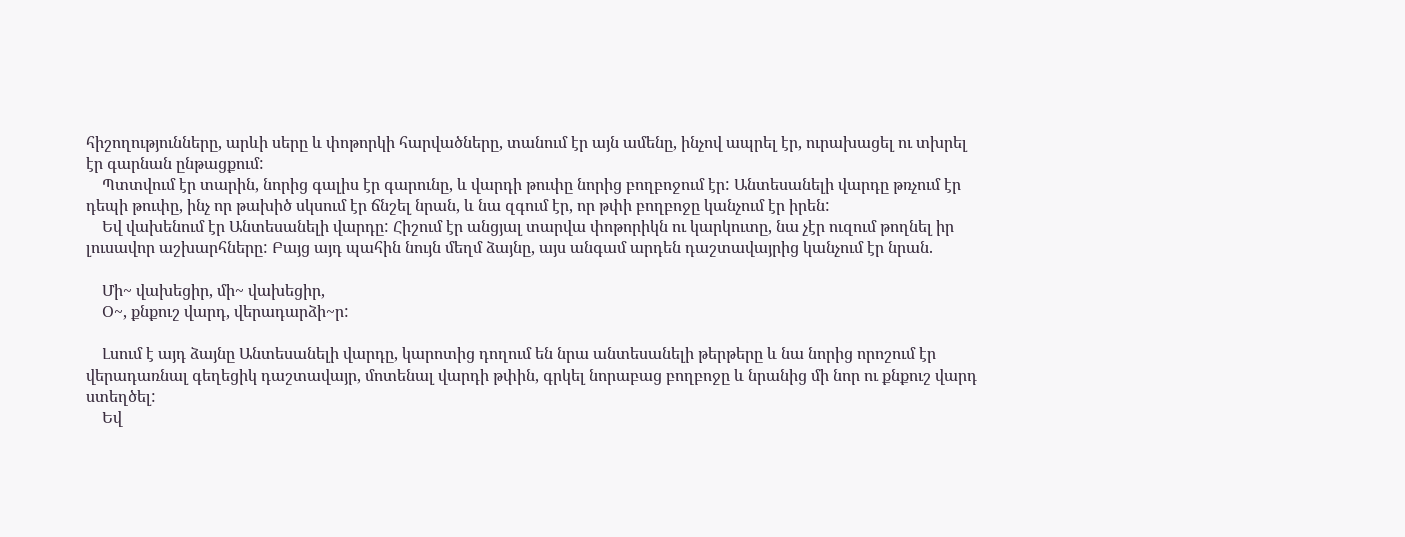հիշողությունները, արևի սերը և փոթորկի հարվածները, տանում էր այն ամենը, ինչով ապրել էր, ուրախացել ու տխրել էր գարնան ընթացքում:
    Պտտվում էր տարին, նորից գալիս էր գարունը, և վարդի թուփը նորից բողբոջում էր: Անտեսանելի վարդը թռչում էր դեպի թուփը, ինչ որ թախիծ սկսում էր ճնշել նրան, և նա զգում էր, որ թփի բողբոջը կանչում էր իրեն:
    Եվ վախենում էր Անտեսանելի վարդը: Հիշում էր անցյալ տարվա փոթորիկն ու կարկուտը, նա չէր ուզում թողնել իր լուսավոր աշխարհները: Բայց այդ պահին նույն մեղմ ձայնը, այս անգամ արդեն դաշտավայրից կանչում էր նրան.

    Մի~ վախեցիր, մի~ վախեցիր,
    Օ~, քնքուշ վարդ, վերադարձի~ր:

    Լսում է այդ ձայնը Անտեսանելի վարդը, կարոտից դողում են նրա անտեսանելի թերթերը և նա նորից որոշում էր վերադառնալ գեղեցիկ դաշտավայր, մոտենալ վարդի թփին, գրկել նորաբաց բողբոջը և նրանից մի նոր ու քնքուշ վարդ ստեղծել:
    Եվ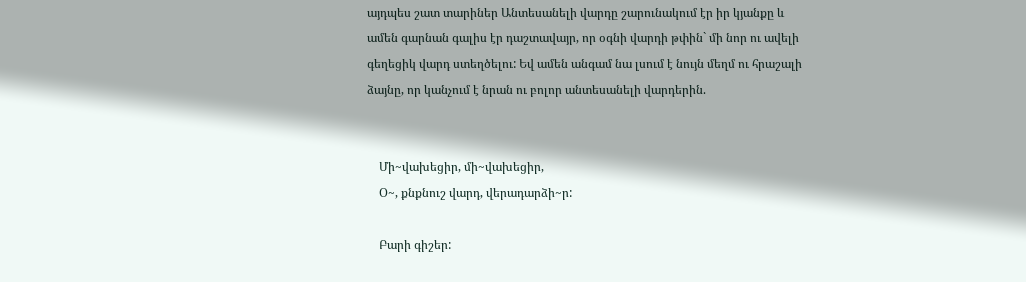այդպես շատ տարիներ Անտեսանելի վարդը շարունակում էր իր կյանքը և ամեն գարնան գալիս էր դաշտավայր, որ օգնի վարդի թփին` մի նոր ու ավելի գեղեցիկ վարդ ստեղծելու: Եվ ամեն անգամ նա լսում է նույն մեղմ ու հրաշալի ձայնը, որ կանչում է նրան ու բոլոր անտեսանելի վարդերին.


    Մի~վախեցիր, մի~վախեցիր,
    Օ~, քնքնուշ վարդ, վերադարձի~ր:

    Բարի գիշեր: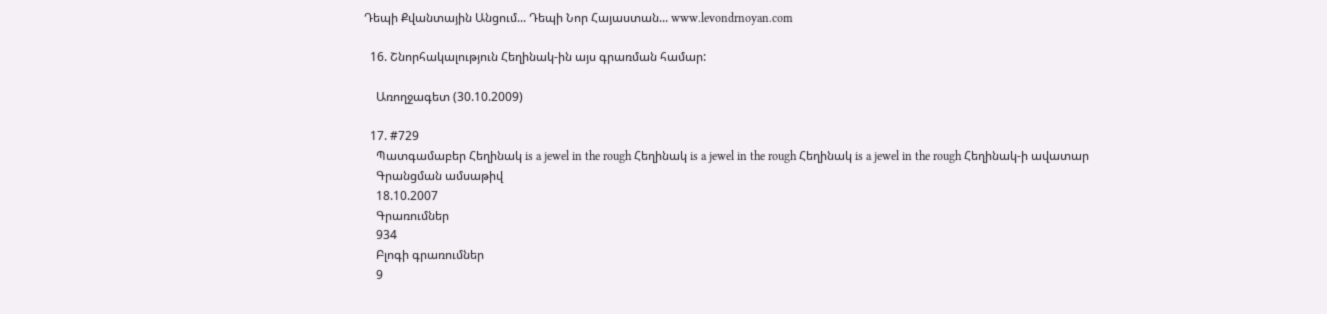Դեպի Քվանտային Անցում... Դեպի Նոր Հայաստան... www.levondrnoyan.com

  16. Շնորհակալություն Հեղինակ-ին այս գրառման համար:

    Առողջագետ (30.10.2009)

  17. #729
    Պատգամաբեր Հեղինակ is a jewel in the rough Հեղինակ is a jewel in the rough Հեղինակ is a jewel in the rough Հեղինակ-ի ավատար
    Գրանցման ամսաթիվ
    18.10.2007
    Գրառումներ
    934
    Բլոգի գրառումներ
    9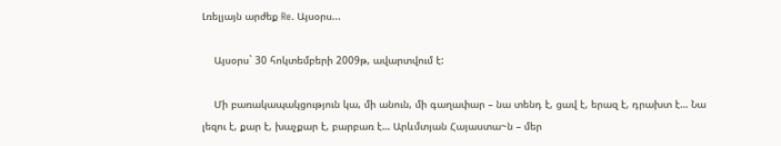Լռելյայն արժեք Re. Այսօրս...

    Այսօրս` 30 հոկտեմբերի 2009թ, ավարտվում է:

    Մի բառակապակցություն կա, մի անուն, մի գաղափար – նա տենդ է, ցավ է, երազ է, դրախտ է… Նա լեզու է, քար է, խաչքար է, բարբառ է… Արևմտյան Հայաստա~ն – մեր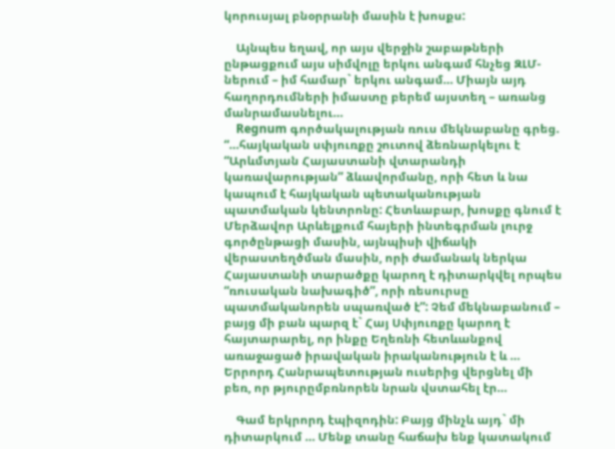կորուսյալ բնօրրանի մասին է խոսքս:

    Այնպես եղավ, որ այս վերջին շաբաթների ընթացքում այս սիմվոլը երկու անգամ հնչեց ԶԼՄ-ներում – իմ համար` երկու անգամ… Միայն այդ հաղորդումների իմաստը բերեմ այստեղ – առանց մանրամասնելու…
    Regnum գործակալության ռուս մեկնաբանը գրեց. “…հայկական սփյուռքը շուտով ձեռնարկելու է “Արևմտյան Հայաստանի վտարանդի կառավարության” ձևավորմանը, որի հետ և նա կապում է հայկական պետականության պատմական կենտրոնը: Հետևաբար, խոսքը գնում է Մերձավոր Արևելքում հայերի ինտեգրման լուրջ գործընթացի մասին, այնպիսի վիճակի վերաստեղծման մասին, որի ժամանակ ներկա Հայաստանի տարածքը կարող է դիտարկվել որպես “ռուսական նախագիծ”, որի ռեսուրսը պատմականորեն սպառված է”: Չեմ մեկնաբանում – բայց մի բան պարզ է` Հայ Սփյուռքը կարող է հայտարարել, որ ինքը Եղեռնի հետևանքով առաջացած իրավական իրականություն է և … Երրորդ Հանրապետության ուսերից վերցնել մի բեռ, որ թյուրըմբռնորեն նրան վստահել էր…

    Գամ երկրորդ էպիզոդին: Բայց մինչև այդ` մի դիտարկում … Մենք տանը հաճախ ենք կատակում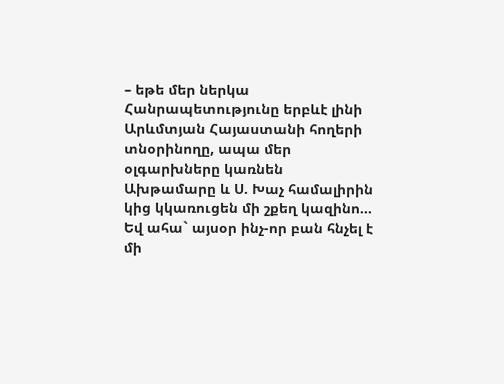– եթե մեր ներկա Հանրապետությունը երբևէ լինի Արևմտյան Հայաստանի հողերի տնօրինողը, ապա մեր օլգարխները կառնեն Ախթամարը և Ս. Խաչ համալիրին կից կկառուցեն մի շքեղ կազինո… Եվ ահա` այսօր ինչ-որ բան հնչել է մի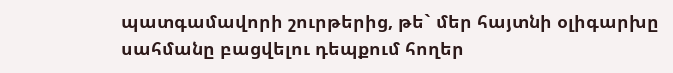պատգամավորի շուրթերից, թե` մեր հայտնի օլիգարխը սահմանը բացվելու դեպքում հողեր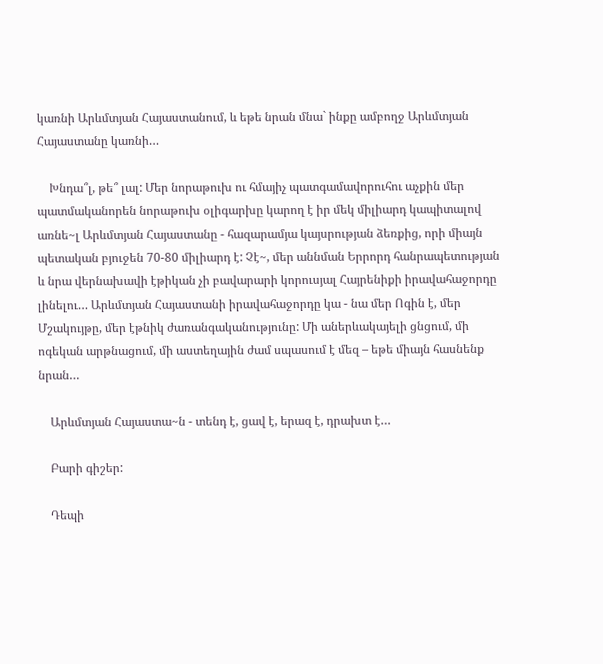կառնի Արևմտյան Հայաստանում, և եթե նրան մնա` ինքը ամբողջ Արևմտյան Հայաստանը կառնի…

    Խնդա՞լ, թե՞ լալ: Մեր նորաթուխ ու հմայիչ պատգամավորուհու աչքին մեր պատմականորեն նորաթուխ օլիգարխը կարող է իր մեկ միլիարդ կապիտալով առնե~լ Արևմտյան Հայաստանը - հազարամյա կայսրության ձեռքից, որի միայն պետական բյուջեն 70-80 միլիարդ է: Չէ~, մեր աննման Երրորդ հանրապետության և նրա վերնախավի էթիկան չի բավարարի կորուսյալ Հայրենիքի իրավահաջորդը լինելու… Արևմտյան Հայաստանի իրավահաջորդը կա - նա մեր Ոգին է, մեր Մշակույթը, մեր էթնիկ ժառանգականությունը: Մի աներևակայելի ցնցում, մի ոգեկան արթնացում, մի աստեղային ժամ սպասում է մեզ – եթե միայն հասնենք նրան…

    Արևմտյան Հայաստա~ն - տենդ է, ցավ է, երազ է, դրախտ է…

    Բարի գիշեր:

    Դեպի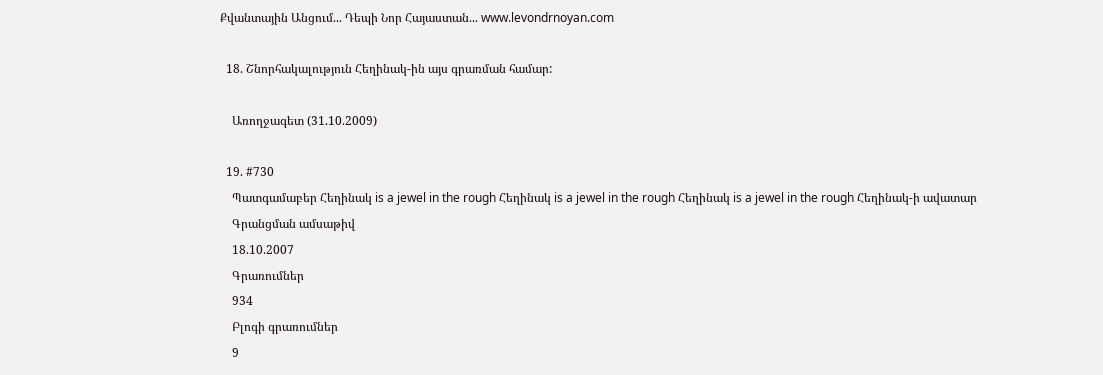Քվանտային Անցում... Դեպի Նոր Հայաստան... www.levondrnoyan.com

  18. Շնորհակալություն Հեղինակ-ին այս գրառման համար:

    Առողջագետ (31.10.2009)

  19. #730
    Պատգամաբեր Հեղինակ is a jewel in the rough Հեղինակ is a jewel in the rough Հեղինակ is a jewel in the rough Հեղինակ-ի ավատար
    Գրանցման ամսաթիվ
    18.10.2007
    Գրառումներ
    934
    Բլոգի գրառումներ
    9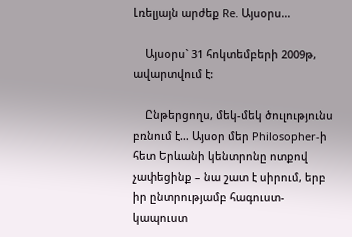Լռելյայն արժեք Re. Այսօրս...

    Այսօրս` 31 հոկտեմբերի 2009թ, ավարտվում է:

    Ընթերցողս, մեկ-մեկ ծուլությունս բռնում է… Այսօր մեր Philosopher-ի հետ Երևանի կենտրոնը ոտքով չափեցինք – նա շատ է սիրում, երբ իր ընտրությամբ հագուստ-կապուստ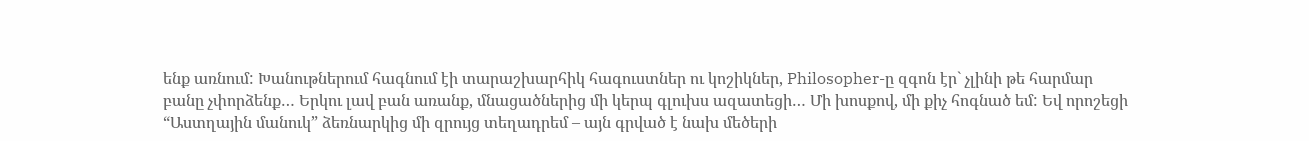ենք առնում: Խանութներում հագնում էի տարաշխարհիկ հագուստներ ու կոշիկներ, Philosopher-ը զգոն էր` չլինի թե հարմար բանը չփորձենք… Երկու լավ բան առանք, մնացածներից մի կերպ գլուխս ազատեցի… Մի խոսքով, մի քիչ հոգնած եմ: Եվ որոշեցի “Աստղային մանուկ” ձեռնարկից մի զրույց տեղադրեմ – այն գրված է նախ մեծերի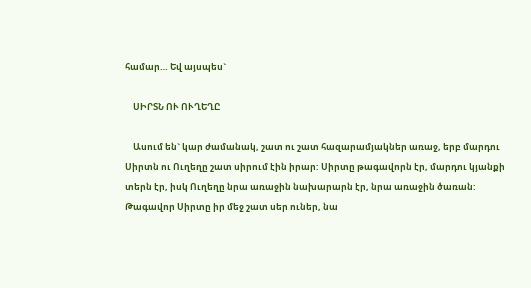համար… Եվ այսպես`

    ՍԻՐՏՆ ՈՒ ՈՒՂԵՂԸ

    Ասում են` կար ժամանակ, շատ ու շատ հազարամյակներ առաջ, երբ մարդու Սիրտն ու Ուղեղը շատ սիրում էին իրար: Սիրտը թագավորն էր, մարդու կյանքի տերն էր, իսկ Ուղեղը նրա առաջին նախարարն էր, նրա առաջին ծառան: Թագավոր Սիրտը իր մեջ շատ սեր ուներ, նա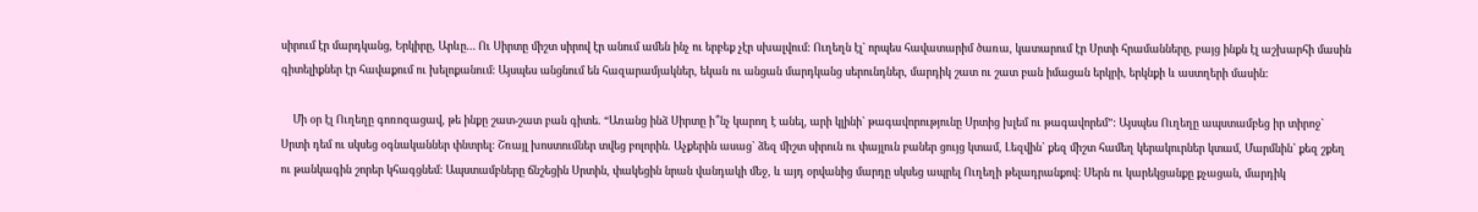սիրում էր մարդկանց, Երկիրը, Արևը… Ու Սիրտը միշտ սիրով էր անում ամեն ինչ ու երբեք չէր սխալվում: Ուղեղն էլ` որպես հավատարիմ ծառա, կատարում էր Սրտի հրամանները, բայց ինքն էլ աշխարհի մասին գիտելիքներ էր հավաքում ու խելոքանում: Այսպես անցնում են հազարամյակներ, եկան ու անցան մարդկանց սերունդներ, մարդիկ շատ ու շատ բան իմացան երկրի, երկնքի և աստղերի մասին:

    Մի օր էլ Ուղեղը գոռոզացավ, թե ինքը շատ-շատ բան գիտե. “Առանց ինձ Սիրտը ի՞նչ կարող է անել, արի կլինի` թագավորությունը Սրտից խլեմ ու թագավորեմ”: Այսպես Ուղեղը ապստամբեց իր տիրոջ` Սրտի դեմ ու սկսեց օգնականներ փնտրել: Շռայլ խոստումներ տվեց բոլորին. Աչքերին ասաց` ձեզ միշտ սիրուն ու փայլուն բաներ ցույց կտամ, Լեզվին` քեզ միշտ համեղ կերակուրներ կտամ, Մարմնին` քեզ շքեղ ու թանկագին շորեր կհագցնեմ: Ապստամբները ճնշեցին Սրտին, փակեցին նրան վանդակի մեջ, և այդ օրվանից մարդը սկսեց ապրել Ուղեղի թելադրանքով: Սերն ու կարեկցանքը քչացան, մարդիկ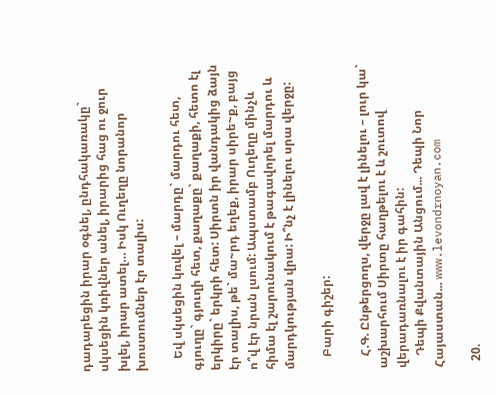դադարեցին իրար օգնել, ընդհակառակը` սկսեցին կռիվներ անել, իրարից հաց ու ջուր խլել, իրար ատել… Իսկ Ուղեղը նորանոր խոստումներ էր տալիս:

    Եվ սկսեցին կռվել – մարդը` մարդու հետ, գյուղը` գյուղի հետ, քաղաքը` քաղաքի, հետո էլ երկիրը` երկրի հետ: Սիրտն իր վանդակից ձայն էր տալիս, թե` մա~րդ եղեք, իրար սիրե~ք, բայց ո՞վ էր նրան լսում: Ապստամբ Ուղեղը մինչև հիմա էլ շարունակում է թագավորել մարդու և մարդկության վրա: Ի՞նչ է լինելու սրա վերջը:

    Բարի գիշեր:

    Հ.Գ. Ընթերցողս, վերջը լավ է լինելու – լուր կա` աշխարհում Սիրտը հաղթելու է և շուտով վերադառնալու է իր գահին:
    Դեպի Քվանտային Անցում... Դեպի Նոր Հայաստան... www.levondrnoyan.com

  20.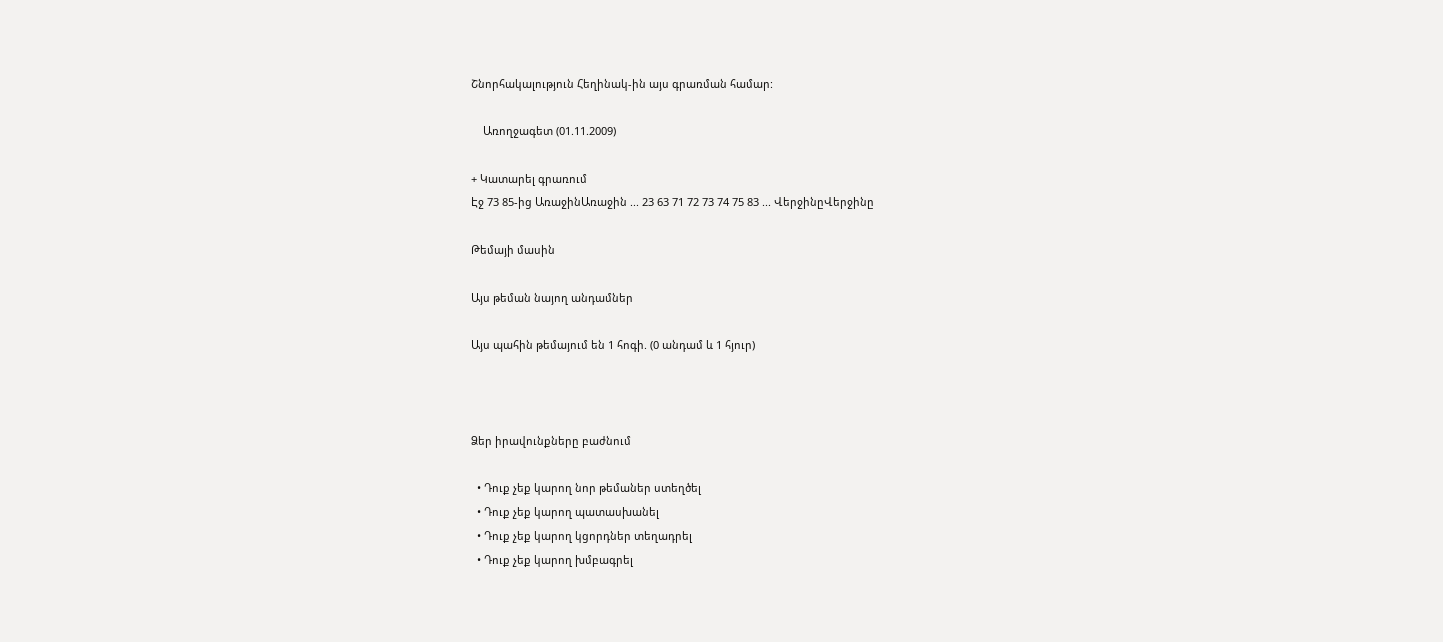Շնորհակալություն Հեղինակ-ին այս գրառման համար:

    Առողջագետ (01.11.2009)

+ Կատարել գրառում
Էջ 73 85-ից ԱռաջինԱռաջին ... 23 63 71 72 73 74 75 83 ... ՎերջինըՎերջինը

Թեմայի մասին

Այս թեման նայող անդամներ

Այս պահին թեմայում են 1 հոգի. (0 անդամ և 1 հյուր)



Ձեր իրավունքները բաժնում

  • Դուք չեք կարող նոր թեմաներ ստեղծել
  • Դուք չեք կարող պատասխանել
  • Դուք չեք կարող կցորդներ տեղադրել
  • Դուք չեք կարող խմբագրել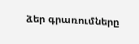ձեր գրառումները